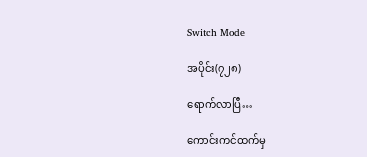Switch Mode

အပိုင်း(၇၂၈)

ရောက်လာပြီ…

ကောင်းကင်ထက်မှ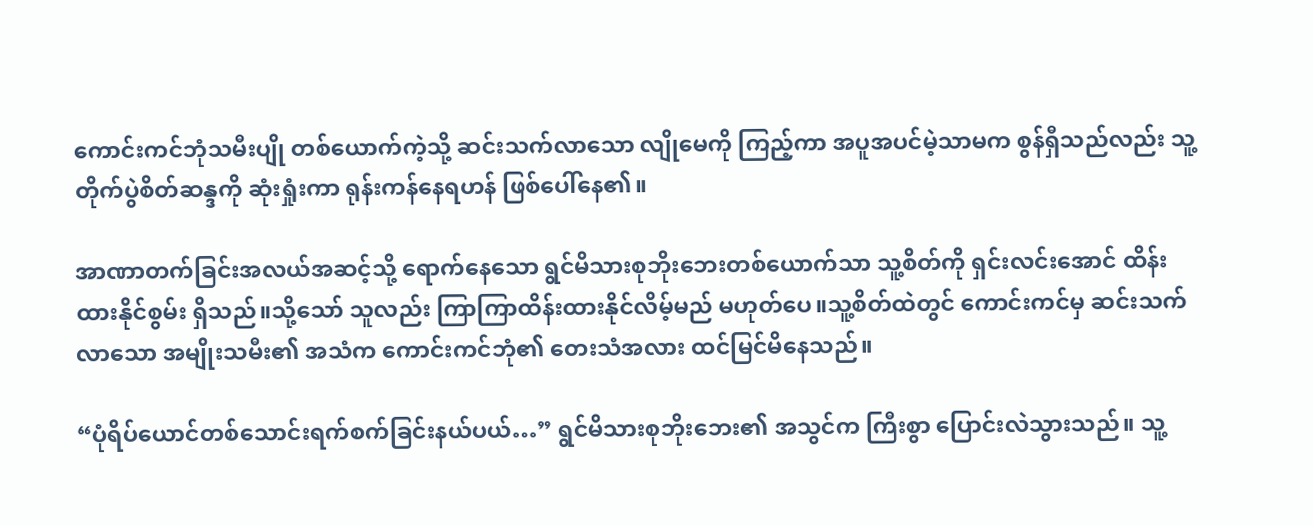ကောင်းကင်ဘုံသမီးပျို တစ်ယောက်ကဲ့သို့ ဆင်းသက်လာသော လျိုမေကို ကြည့်ကာ အပူအပင်မဲ့သာမက စွန်ရှီသည်လည်း သူ့တိုက်ပွဲစိတ်ဆန္ဒကို ဆုံးရှုံးကာ ရုန်းကန်နေရဟန် ဖြစ်ပေါ်နေ၏။

အာဏာတက်ခြင်းအလယ်အဆင့်သို့ ရောက်နေသော ရွင်မိသားစုဘိုးဘေးတစ်ယောက်သာ သူ့စိတ်ကို ရှင်းလင်းအောင် ထိန်းထားနိုင်စွမ်း ရှိသည်။သို့သော် သူလည်း ကြာကြာထိန်းထားနိုင်လိမ့်မည် မဟုတ်ပေ။သူ့စိတ်ထဲတွင် ကောင်းကင်မှ ဆင်းသက်လာသော အမျိုးသမီး၏ အသံက ကောင်းကင်ဘုံ၏ တေးသံအလား ထင်မြင်မိနေသည်။

“ပုံရိပ်ယောင်တစ်သောင်းရက်စက်ခြင်းနယ်ပယ်…” ရွင်မိသားစုဘိုးဘေး၏ အသွင်က ကြီးစွာ ပြောင်းလဲသွားသည်။ သူ့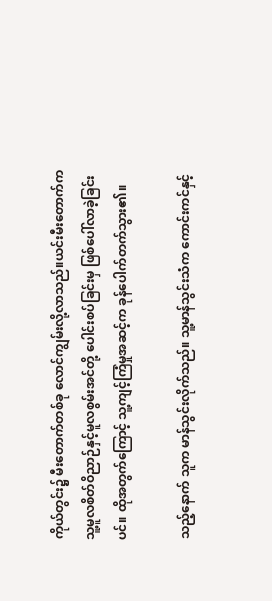ကိုယ်တွင်း၌ မီးတောက်တစ်ခု လောင်ကျွမ်းလို့လာသည်။ယင်းမီးတောက်က သူ့မူလစိတ်ဝိညာဉ်နှင့်မူလစွမ်းအင်တို့ ပေါင်းစပ်ခြင်းမှ ဖြစ်ပေါ်လာခဲ့ခြင်းပင်။ ထိုအတွက်ကြောင့် သူ့ကျင့်ကြံမှုအဆင့်က ခုန်ပေါက်တက်သွား၏။

သည့်နောက် သူက မာန်သွင်းလိုက်သည်။ သူ့မာန်သွင်းသံက ကောင်းကင်နှင့်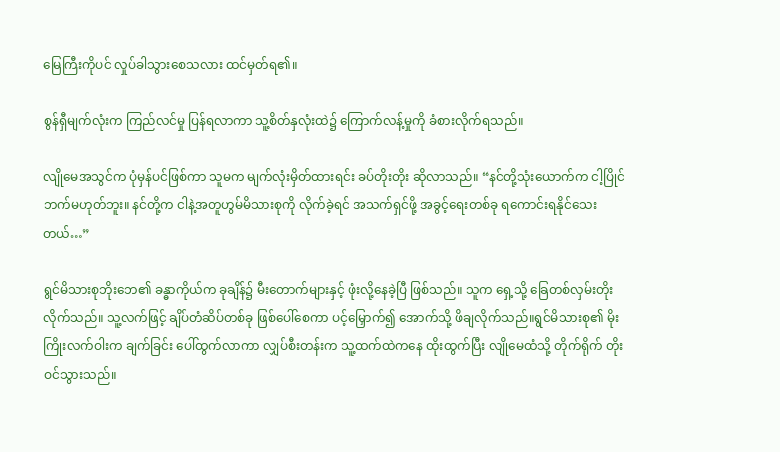မြေကြီးကိုပင် လှုပ်ခါသွားစေသလား ထင်မှတ်ရ၏။

စွန်ရှီမျက်လုံးက ကြည်လင်မှု ပြန်ရလာကာ သူ့စိတ်နှလုံးထဲ၌ ကြောက်လန့်မှုကို ခံစားလိုက်ရသည်။

လျိုမေအသွင်က ပုံမှန်ပင်ဖြစ်ကာ သူမက မျက်လုံးမှိတ်ထားရင်း ခပ်တိုးတိုး ဆိုလာသည်။ “နင်တို့သုံးယောက်က ငါ့ပြိုင်ဘက်မဟုတ်ဘူး။ နင်တို့က ငါနဲ့အတူဟွမ်မိသားစုကို လိုက်ခဲ့ရင် အသက်ရှင်ဖို့ အခွင့်ရေးတစ်ခု ရကောင်းရနိုင်သေးတယ်…”

ရွင်မိသားစုဘိုးဘေ၏ ခန္ဓာကိုယ်က ခုချိန်၌ မီးတောက်များနှင့် ဖုံးလို့နေခဲ့ပြီ ဖြစ်သည်။ သူက ရှေ့သို့ ခြေတစ်လှမ်းတိုးလိုက်သည်။ သူ့လက်ဖြင့် ချိပ်တံဆိပ်တစ်ခု ဖြစ်ပေါ်စေကာ ပင့်မြှောက်၍ အောက်သို့ ဖိချလိုက်သည်။ရွင်မိသားစု၏ မိုးကြိုးလက်ဝါးက ချက်ခြင်း ပေါ်ထွက်လာကာ လျှပ်စီးတန်းက သူ့ထက်ထဲကနေ ထိုးထွက်ပြီး လျိုမေထံသို့ တိုက်ရိုက် တိုးဝင်သွားသည်။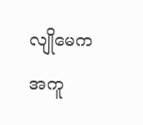လျိုမေက အကူ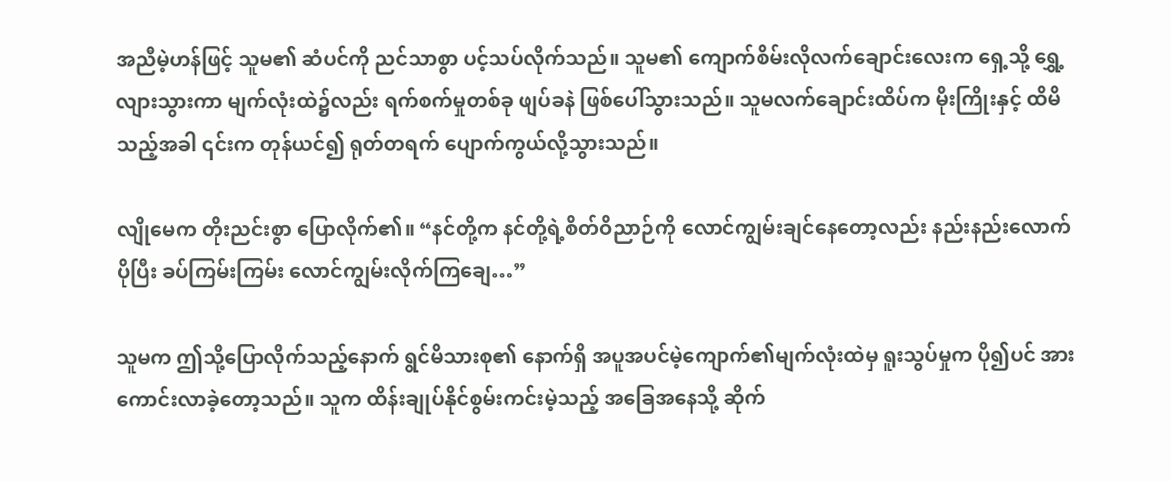အညီမဲ့ဟန်ဖြင့် သူမ၏ ဆံပင်ကို ညင်သာစွာ ပင့်သပ်လိုက်သည်။ သူမ၏ ကျောက်စိမ်းလိုလက်ချောင်းလေးက ရှေ့သို့ ရွှေ့လျားသွားကာ မျက်လုံးထဲ၌လည်း ရက်စက်မှုတစ်ခု ဖျပ်ခနဲ ဖြစ်ပေါ်သွားသည်။ သူမလက်ချောင်းထိပ်က မိုးကြိုးနှင့် ထိမိသည့်အခါ ၎င်းက တုန်ယင်၍ ရုတ်တရက် ပျောက်ကွယ်လို့သွားသည်။

လျိုမေက တိုးညင်းစွာ ပြောလိုက်၏။ “နင်တို့က နင်တို့ရဲ့စိတ်ဝိညာဉ်ကို လောင်ကျွမ်းချင်နေတော့လည်း နည်းနည်းလောက် ပိုပြီး ခပ်ကြမ်းကြမ်း လောင်ကျွမ်းလိုက်ကြချေ…”

သူမက ဤသို့ပြောလိုက်သည့်နောက် ရွင်မိသားစု၏ နောက်ရှိ အပူအပင်မဲ့ကျောက်၏မျက်လုံးထဲမှ ရူးသွပ်မှုက ပို၍ပင် အားကောင်းလာခဲ့တော့သည်။ သူက ထိန်းချုပ်နိုင်စွမ်းကင်းမဲ့သည့် အခြေအနေသို့ ဆိုက်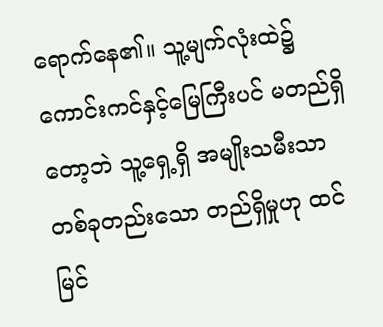ရောက်နေ၏။ သူ့မျက်လုံးထဲ၌ ကောင်းကင်နှင့်မြေကြီးပင် မတည်ရှိတော့ဘဲ သူ့ရှေ့ရှိ အမျိုးသမီးသာ တစ်ခုတည်းသော တည်ရှိမှုဟု ထင်မြင်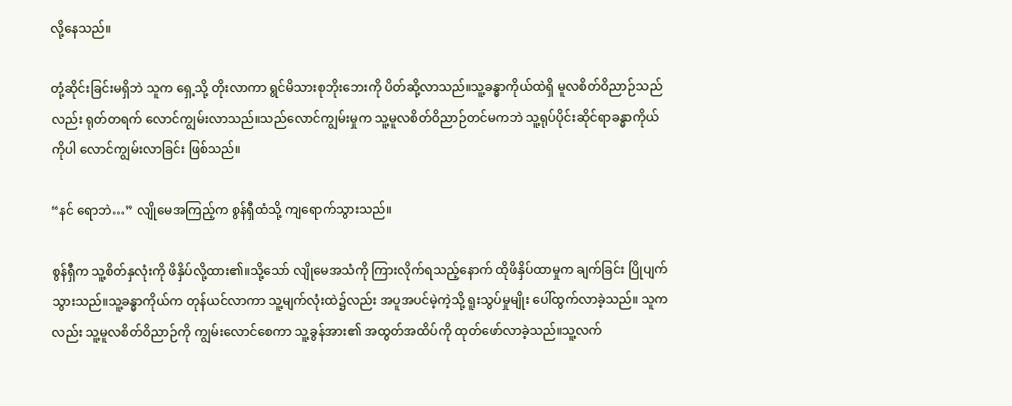လို့နေသည်။

တုံ့ဆိုင်းခြင်းမရှိဘဲ သူက ရှေ့သို့ တိုးလာကာ ရွင်မိသားစုဘိုးဘေးကို ပိတ်ဆို့လာသည်။သူ့ခန္ဓာကိုယ်ထဲရှိ မူလစိတ်ဝိညာဉ်သည်လည်း ရုတ်တရက် လောင်ကျွမ်းလာသည်။သည်လောင်ကျွမ်းမှုက သူ့မူလစိတ်ဝိညာဉ်တင်မကဘဲ သူ့ရုပ်ပိုင်းဆိုင်ရာခန္ဓာကိုယ်ကိုပါ လောင်ကျွမ်းလာခြင်း ဖြစ်သည်။

“နင် ရောဘဲ…” လျိုမေအကြည့်က စွန်ရှီထံသို့ ကျရောက်သွားသည်။

စွန်ရှီက သူ့စိတ်နှလုံးကို ဖိနှိပ်လို့ထား၏။သို့သော် လျိုမေအသံကို ကြားလိုက်ရသည့်နောက် ထိုဖိနှိပ်ထာမှုက ချက်ခြင်း ပြိုပျက်သွားသည်။သူ့ခန္ဓာကိုယ်က တုန်ယင်လာကာ သူ့မျက်လုံးထဲ၌လည်း အပူအပင်မဲ့ကဲ့သို့ ရူးသွပ်မှုမျိုး ပေါ်ထွက်လာခဲ့သည်။ သူကလည်း သူ့မူလစိတ်ဝိညာဉ်ကို ကျွမ်းလောင်စေကာ သူ့ခွန်အား၏ အထွတ်အထိပ်ကို ထုတ်ဖော်လာခဲ့သည်။သူ့လက်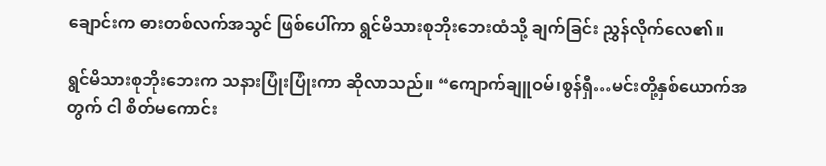ချောင်းက ဓားတစ်လက်အသွင် ဖြစ်ပေါ်ကာ ရွင်မိသားစုဘိုးဘေးထံသို့ ချက်ခြင်း ညွှန်လိုက်လေ၏။

ရွင်မိသားစုဘိုးဘေးက သနားပြုံးပြုံးကာ ဆိုလာသည်။ “ကျောက်ချူဝမ်၊စွန်ရှီ…မင်းတို့နှစ်ယောက်အတွက် ငါ စိတ်မကောင်း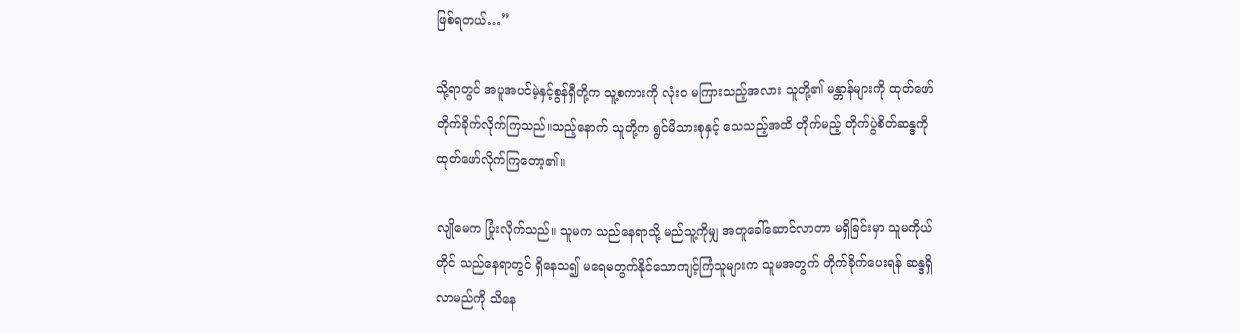ဖြစ်ရတယ်…”

သို့ရာတွင် အပူအပင်မဲ့နှင့်စွန်ရှီတို့က သူ့စကားကို လုံးဝ မကြားသည့်အလား သူတို့၏ မန္တာန်များကို ထုတ်ဖော် တိုက်ခိုက်လိုက်ကြသည်။သည့်နောက် သူတို့က ရွင်မိသားစုနှင့် သေသည့်အထိ တိုက်မည့် တိုက်ပွဲစိတ်ဆန္ဒကို ထုတ်ဖော်လိုက်ကြတော့၏။

လျိုမေက ပြုံးလိုက်သည်။ သူမက သည်နေရာသို့ မည်သူ့ကိုမျှ အတူခေါ်ဆောင်လာတာ မရှိခြင်းမှာ သူမကိုယ်တိုင် သည်နေရာတွင် ရှိနေသ၍ မရေမတွက်နိုင်သောကျင့်ကြံသူများက သူမအတွက် တိုက်ခိုက်ပေးရန် ဆန္ဒရှိလာမည်ကို သိနေ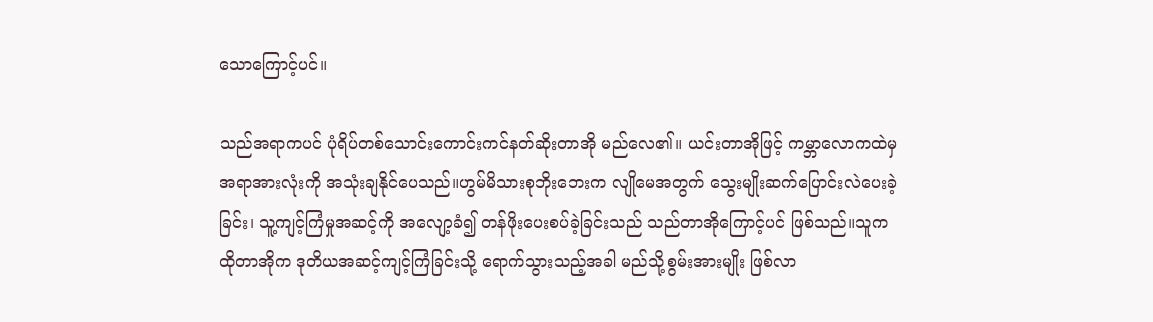သောကြောင့်ပင်။

သည်အရာကပင် ပုံရိပ်တစ်သောင်းကောင်းကင်နတ်ဆိုးတာအို မည်လေ၏။ ယင်းတာအိုဖြင့် ကမ္ဘာလောကထဲမှ အရာအားလုံးကို အသုံးချနိုင်ပေသည်။ဟွမ်မိသားစုဘိုးဘေးက လျိုမေအတွက် သွေးမျိုးဆက်ပြောင်းလဲပေးခဲ့ခြင်း၊ သူ့ကျင့်ကြံမှုအဆင့်ကို အလျော့ခံ၍ တန်ဖိုးပေးစပ်ခဲ့ခြင်းသည် သည်တာအိုကြောင့်ပင် ဖြစ်သည်။သူက ထိုတာအိုက ဒုတိယအဆင့်ကျင့်ကြံခြင်းသို့ ရောက်သွားသည့်အခါ မည်သို့စွမ်းအားမျိုး ဖြစ်လာ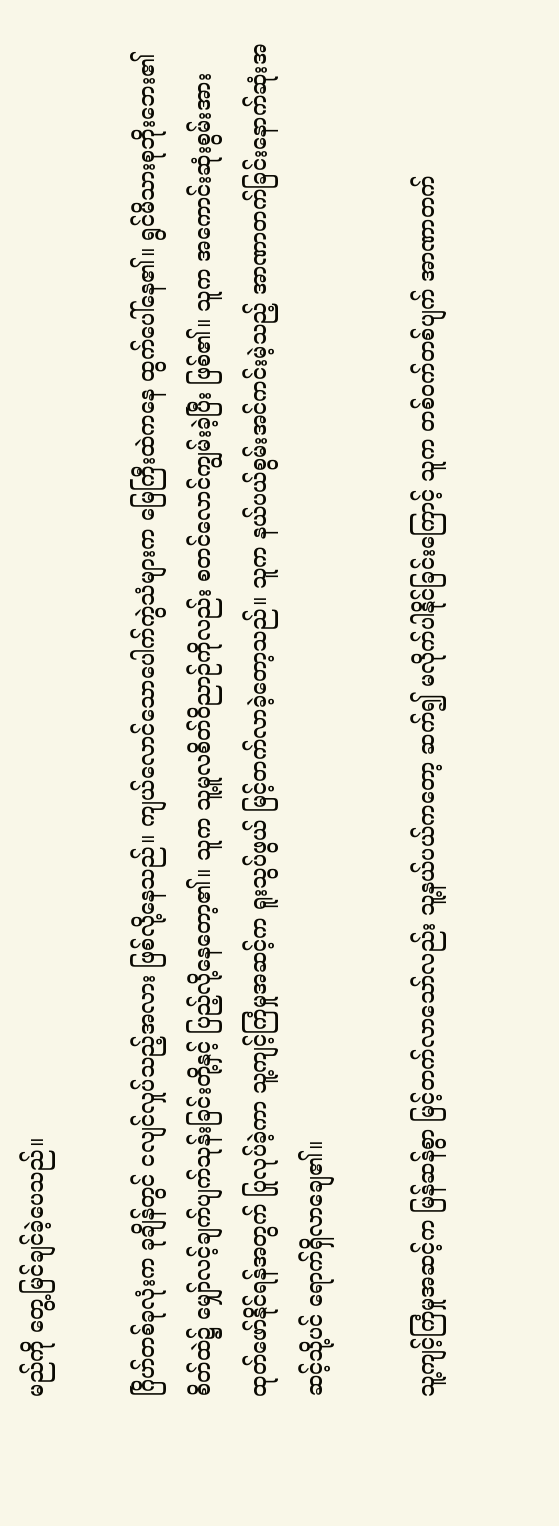မည်ကို တွေ့မြင်ချင်ခဲ့ပေသည်။

ဂြိဟ်တစ်ခုလုံးက ခုချိန်တွင် ငလျင်လှုပ်သည့်အလား ဖြစ်လို့နေသည်။ ကျယ်လောင်သောပေါက်ကွဲသံများက မြေကြီးထဲကနေ ထွက်ပေါ်နေ၏။ ရွင်မိသားစုဘိုးဘေး၏ စိတ်ထဲ၌ မျှော်လင့်ချက်ပျက်သုန်းခြင်းတို့နှင့် ပြည့်လို့နေတော့၏။ သူက သူ့မူလစိတ်ဝိညာဉ်ကိုလည်း စတင်လောင်ကျွမ်းခဲ့ပြီး ဖြစ်၏။ သူက အကောင်းဆုံးစွမ်းအား ထုတ်ဖော်နိုင်ရန်အတွက် ပြုလုပ်ခဲ့ကာ သူ့ကျင့်ကြံမှုအဆင့်က ရူးသွပ်ဖွယ် မြင့်တက်လာခဲ့တော့သည်။ သူက နယ်ပယ်စွမ်းအင်ကင်းမဲ့သည့် အာဏာတက်ခြင်းနောက်ဆုံးအဆင့်သို့ပင် ရောက်ရှိလာချေ၏။

သူ့ကျင့်ကြံမှုအဆင့်က မြန်ဆန်စွာ မြင့်တက်လာသော်လည်း သူ့နယ်ပယ်ကတော့ ဆက်၍ မလိုက်ပါနိုင်ခြင်းကြောင့် သူက တစ်ဝက်တစ်ပျက် အာဏာတက်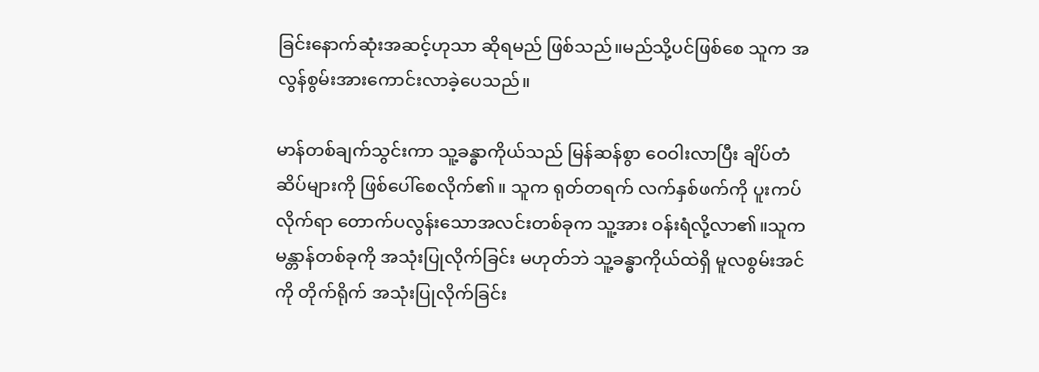ခြင်းနောက်ဆုံးအဆင့်ဟုသာ ဆိုရမည် ဖြစ်သည်။မည်သို့ပင်ဖြစ်စေ သူက အလွန်စွမ်းအားကောင်းလာခဲ့ပေသည်။

မာန်တစ်ချက်သွင်းကာ သူ့ခန္ဓာကိုယ်သည် မြန်ဆန်စွာ ဝေဝါးလာပြီး ချိပ်တံဆိပ်များကို ဖြစ်ပေါ်စေလိုက်၏။ သူက ရုတ်တရက် လက်နှစ်ဖက်ကို ပူးကပ်လိုက်ရာ တောက်ပလွန်းသောအလင်းတစ်ခုက သူ့အား ဝန်းရံလို့လာ၏။သူက မန္တာန်တစ်ခုကို အသုံးပြုလိုက်ခြင်း မဟုတ်ဘဲ သူ့ခန္ဓာကိုယ်ထဲရှိ မူလစွမ်းအင်ကို တိုက်ရိုက် အသုံးပြုလိုက်ခြင်း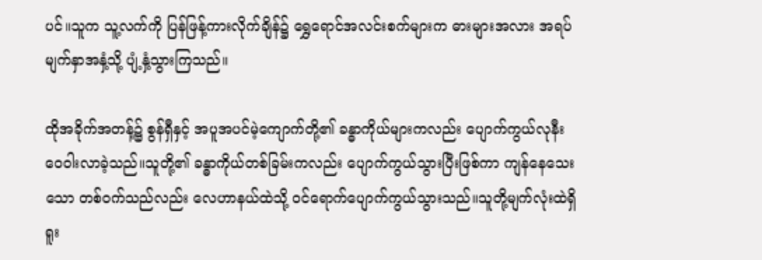ပင်။သူက သူ့လက်ကို ပြန်ဖြန့်ကားလိုက်ချိန်၌ ရွှေရောင်အလင်းစက်များက ဓားများအလား အရပ်မျက်နှာအနှံ့သို့ ပျံ့နှံ့သွားကြသည်။

ထိုအခိုက်အတန့်၌ စွန်ရှီနှင့် အပူအပင်မဲ့ကျောက်တို့၏ ခန္ဓာကိုယ်များကလည်း ပျောက်ကွယ်လုနီး ဝေဝါးလာခဲ့သည်။သူတို့၏ ခန္ဓာကိုယ်တစ်ခြမ်းကလည်း ပျောက်ကွယ်သွားပြီးဖြစ်ကာ ကျန်နေသေးသော တစ်ဝက်သည်လည်း လေဟာနယ်ထဲသို့ ဝင်ရောက်ပျောက်ကွယ်သွားသည်။သူတို့မျက်လုံးထဲရှိ ရူး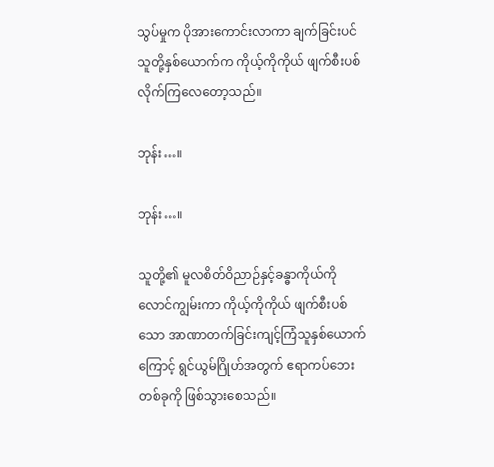သွပ်မှုက ပိုအားကောင်းလာကာ ချက်ခြင်းပင် သူတို့နှစ်ယောက်က ကိုယ့်ကိုကိုယ် ဖျက်စီးပစ်လိုက်ကြလေတော့သည်။

ဘုန်း…။

ဘုန်း…။

သူတို့၏ မူလစိတ်ဝိညာဉ်နှင့်ခန္ဓာကိုယ်ကို လောင်ကျွမ်းကာ ကိုယ့်ကိုကိုယ် ဖျက်စီးပစ်သော အာဏာတက်ခြင်းကျင့်ကြံသူနှစ်ယောက်ကြောင့် ရွင်ယွမ်ဂြိုဟ်အတွက် ဧရာကပ်ဘေးတစ်ခုကို ဖြစ်သွားစေသည်။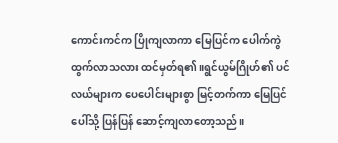ကောင်းကင်က ပြိုကျလာကာ မြေပြင်က ပေါက်ကွဲထွက်လာသလား ထင်မှတ်ရ၏။ရွင်ယွမ်ဂြိုဟ်၏ ပင်လယ်များက ပေပေါင်းများစွာ မြင့်တက်ကာ မြေပြင်ပေါ်သို့ ပြန်ပြန် ဆောင့်ကျလာတော့သည်။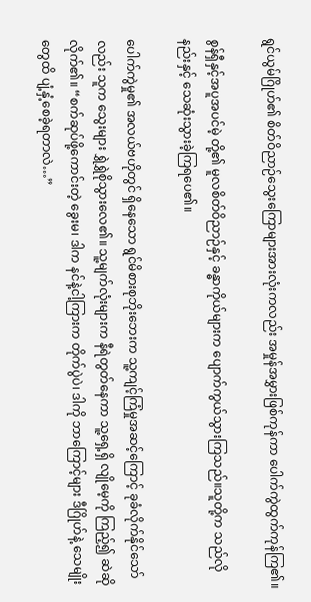ရွင်ယွမ်ဂြိုဟ်၏ စိတ်ဝိညာဉ်သွေးကြောများအားလုံးကလည်း အမှုန်အမွှားဖြစ်ကုန်ကာ ပေါက်ကွဲထွက်ကုန်ကြ၏။

စွန်ရှီနှင့်အပူအပင်မဲ့ တို့၏ မူလစိတ်ဝိညာဉ်နှင့် ခန္ဓာကိုယ်များက ပျောက်ကွယ်သွားကြသည်။သူတို့က သည်လိုနည်းနှင့် သေဆုံးသွားခဲ့ကြရပေ၏။

ပေါက်ကွဲမှု၏ အလယ်ဗဟိုတွင် ရှိနေသော ရွင်မိစားစုဘိုးဘေးက သူ့ကျင့်ကြံမှုအဆင့်ကြောင့် ခုခံလိုက်နိုင်သော်လည်း သူက သွေးများ ရွှဲရွှဲစိုသွားလေ၏။ သူ့မျက်လုံးများက နီရဲတွတ်နေကာ သူ့ရှေ့ရှိ လျိုမေ့ကို ကြည့်၍ ဆဲဆိုလိုက်၏။ “စက်ဆုပ်ဖို့ကောင်းတဲ့ ခွေးမ၊ ဒါက နင်နဲ့ငါ့ကြားက တိုက်ပွဲပဲ၊ ဒါကို ဘာကြောင့်များ ဒီဂြိုဟ်နဲ့ သေမျိုးတွေထိ ပျံ့နှံ့စေခဲ့ရတာလဲ…”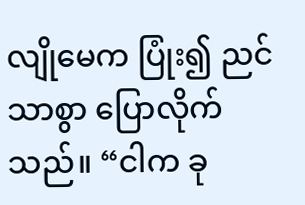လျိုမေက ပြုံး၍ ညင်သာစွာ ပြောလိုက်သည်။ “ငါက ခု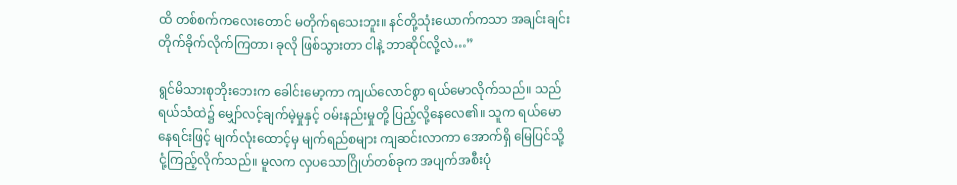ထိ တစ်စက်ကလေးတောင် မတိုက်ရသေးဘူး။ နင်တို့သုံးယောက်ကသာ အချင်းချင်း တိုက်ခိုက်လိုက်ကြတာ၊ ခုလို ဖြစ်သွားတာ ငါနဲ့ ဘာဆိုင်လို့လဲ…”

ရွင်မိသားစုဘိုးဘေးက ခေါင်းမော့ကာ ကျယ်လောင်စွာ ရယ်မောလိုက်သည်။ သည်ရယ်သံထဲ၌ မျှော်လင့်ချက်မဲ့မှုနှင့် ဝမ်းနည်းမှုတို့ ပြည့်လို့နေလေ၏။ သူက ရယ်မောနေရင်းဖြင့် မျက်လုံးထောင့်မှ မျက်ရည်စများ ကျဆင်းလာကာ အောက်ရှိ မြေပြင်သို့ ငုံ့ကြည့်လိုက်သည်။ မူလက လှပသောဂြိုဟ်တစ်ခုက အပျက်အစီးပုံ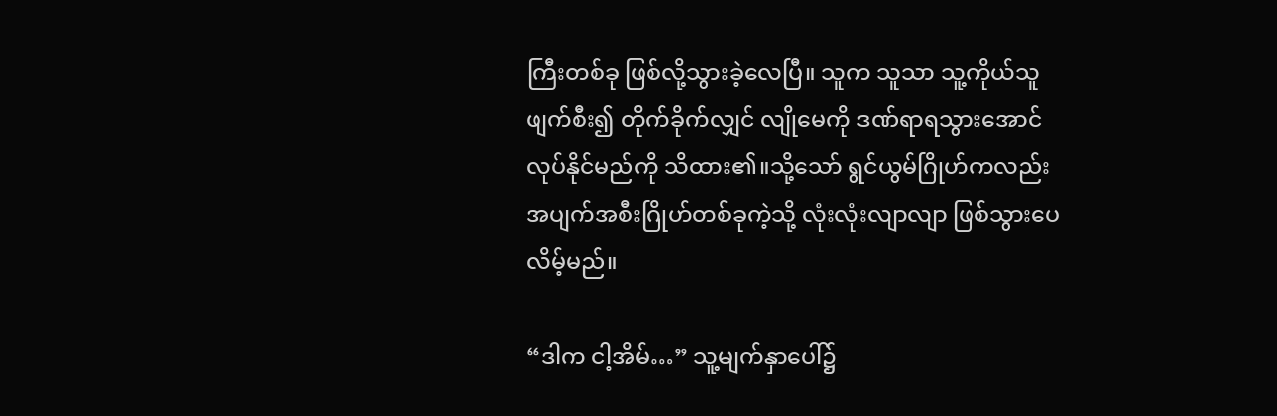ကြီးတစ်ခု ဖြစ်လို့သွားခဲ့လေပြီ။ သူက သူသာ သူ့ကိုယ်သူ ဖျက်စီး၍ တိုက်ခိုက်လျှင် လျိုမေကို ဒဏ်ရာရသွားအောင် လုပ်နိုင်မည်ကို သိထား၏။သို့သော် ရွင်ယွမ်ဂြိုဟ်ကလည်း အပျက်အစီးဂြိုဟ်တစ်ခုကဲ့သို့ လုံးလုံးလျာလျာ ဖြစ်သွားပေလိမ့်မည်။

“ဒါက ငါ့အိမ်…” သူ့မျက်နှာပေါ်၌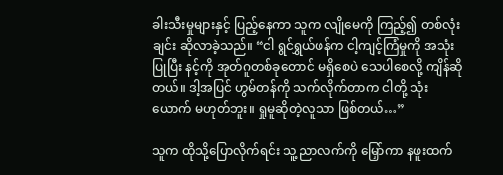ခါးသီးမှုများနှင့် ပြည့်နေကာ သူက လျိုမေကို ကြည့်၍ တစ်လုံးချင်း ဆိုလာခဲ့သည်။ “ငါ ရွင်ရွှယ်ဖန်က ငါ့ကျင့်ကြံမှုကို အသုံးပြုပြီး နင့်ကို အုတ်ဂူတစ်ခုတောင် မရှိစေပဲ သေပါစေလို့ ကျိန်ဆိုတယ်။ ဒါ့အပြင် ဟွမ်တန်ကို သက်လိုက်တာက ငါတို့ သုံးယောက် မဟုတ်ဘူး။ ရှုမူဆိုတဲ့လူသာ ဖြစ်တယ်…”

သူက ထိုသို့ပြောလိုက်ရင်း သူ့ညာလက်ကို မြှော်ကာ နဖူးထက်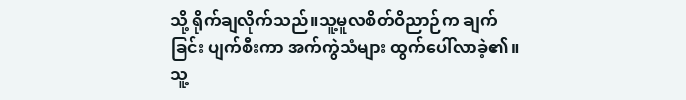သို့ ရိုက်ချလိုက်သည်။သူ့မူလစိတ်ဝိညာဉ်က ချက်ခြင်း ပျက်စီးကာ အက်ကွဲသံများ ထွက်ပေါ်လာခဲ့၏။ သူ့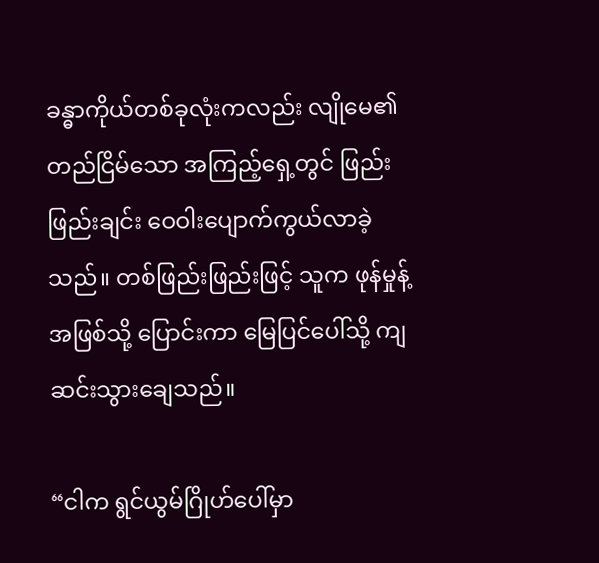ခန္ဓာကိုယ်တစ်ခုလုံးကလည်း လျိုမေ၏ တည်ငြိမ်သော အကြည့်ရှေ့တွင် ဖြည်းဖြည်းချင်း ဝေဝါးပျောက်ကွယ်လာခဲ့သည်။ တစ်ဖြည်းဖြည်းဖြင့် သူက ဖုန်မှုန့်အဖြစ်သို့ ပြောင်းကာ မြေပြင်ပေါ်သို့ ကျဆင်းသွားချေသည်။

“ငါက ရွင်ယွမ်ဂြိုဟ်ပေါ်မှာ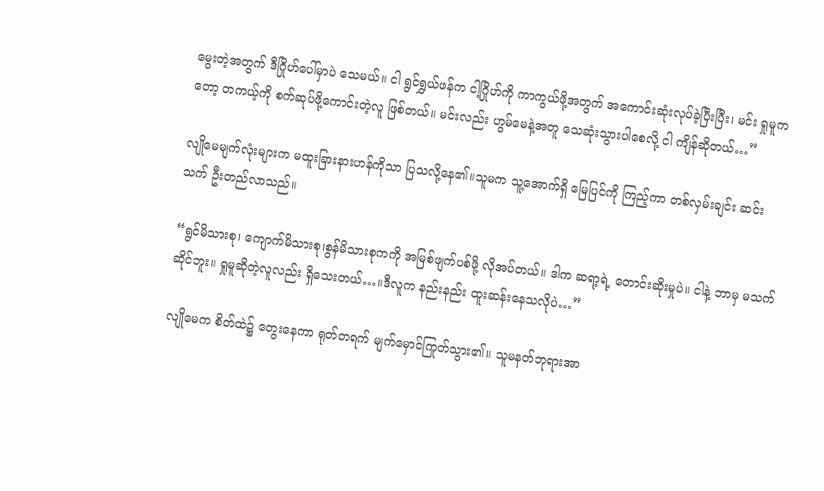မွေးတဲ့အတွက် ဒီဂြိုဟ်ပေါ်မှာပဲ သေမယ်။ ငါ ရွင်ရွှယ်ဖန်က ငါ့ဂြိုဟ်ကို ကာကွယ်ဖို့အတွက် အကောင်းဆုံးလုပ်ခဲ့ပြီးပြီး၊ မင်း ရှုမူကတော့ တကယ့်ကို စက်ဆုပ်ဖို့ကောင်းတဲ့လူ ဖြစ်တယ်။ မင်းလည်း ဟွမ်မေနဲ့အတူ သေဆုံးသွားပါစေလို့ ငါ ကျိန်ဆိုတယ်…”

လျိုမေမျက်လုံးများက မထူးခြားနားဟန်ကိုသာ ပြသလို့နေ၏။သူမက သူ့အောက်ရှိ မြေပြင်ကို ကြည့်ကာ တစ်လှမ်းချင်း ဆင်းသက် ဦးတည်လာသည်။

“ရွင်မိသားစု၊ ကျောက်မိသားစု၊စွန်မိသားစုကကို အမြစ်ဖျက်ပစ်ဖို့ လိုအပ်တယ်။ ဒါက ဆရာ့ရဲ့ တောင်းဆိုးမှုပဲ။ ငါနဲ့ ဘာမှ မသက်ဆိုင်ဘူး။ ရှုမူဆိုတဲ့လူလည်း ရှိသေးတယ်…။ဒီလူက နည်းနည်း ထူးဆန်းနေသလိုပဲ…”

လျိုမေက စိတ်ထဲ၌ တွေးနေကာ ရုတ်တရက် မျက်မှောင်ကြုတ်သွား၏။ သူမနတ်ဘုရားအာ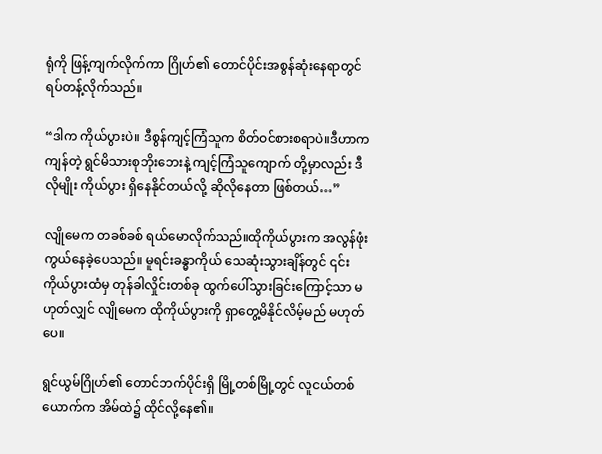ရုံကို ဖြန့်ကျက်လိုက်ကာ ဂြိုဟ်၏ တောင်ပိုင်းအစွန်ဆုံးနေရာတွင် ရပ်တန့်လိုက်သည်။

“ဒါက ကိုယ်ပွားပဲ။ ဒီစွန်ကျင့်ကြံသူက စိတ်ဝင်စားစရာပဲ။ဒီဟာက ကျန်တဲ့ ရွင်မိသားစုဘိုးဘေးနဲ့ ကျင့်ကြံသူကျောက် တို့မှာလည်း ဒီလိုမျိုး ကိုယ်ပွား ရှိနေနိုင်တယ်လို့ ဆိုလိုနေတာ ဖြစ်တယ်…”

လျိုမေက တခစ်ခစ် ရယ်မောလိုက်သည်။ထိုကိုယ်ပွားက အလွန်ဖုံးကွယ်နေခဲ့ပေသည်။ မူရင်းခန္ဓာကိုယ် သေဆုံးသွားချိန်တွင် ၎င်းကိုယ်ပွားထံမှ တုန်ခါလှိုင်းတစ်ခု ထွက်ပေါ်သွားခြင်းကြောင့်သာ မဟုတ်လျှင် လျိုမေက ထိုကိုယ်ပွားကို ရှာတွေ့မိနိုင်လိမ့်မည် မဟုတ်ပေ။

ရွင်ယွမ်ဂြိုဟ်၏ တောင်ဘက်ပိုင်းရှိ မြို့တစ်မြို့တွင် လူငယ်တစ်ယောက်က အိမ်ထဲ၌ ထိုင်လို့နေ၏။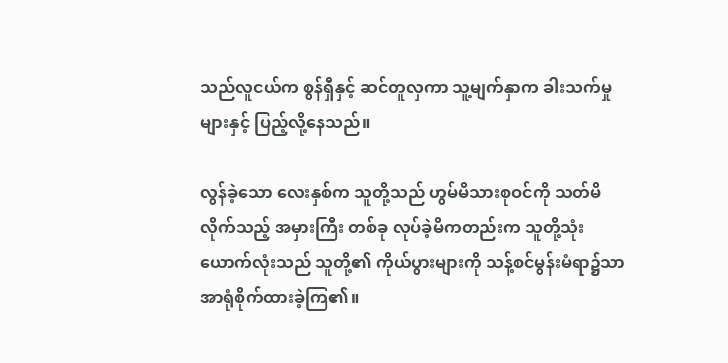သည်လူငယ်က စွန်ရှီနှင့် ဆင်တူလှကာ သူ့မျက်နှာက ခါးသက်မှုများနှင့် ပြည့်လို့နေသည်။

လွန်ခဲ့သော လေးနှစ်က သူတို့သည် ဟွမ်မိသားစုဝင်ကို သတ်မိလိုက်သည့် အမှားကြီး တစ်ခု လုပ်ခဲ့မိကတည်းက သူတို့သုံးယောက်လုံးသည် သူတို့၏ ကိုယ်ပွားများကို သန့်စင်မွန်းမံရာ၌သာ အာရုံစိုက်ထားခဲ့ကြ၏။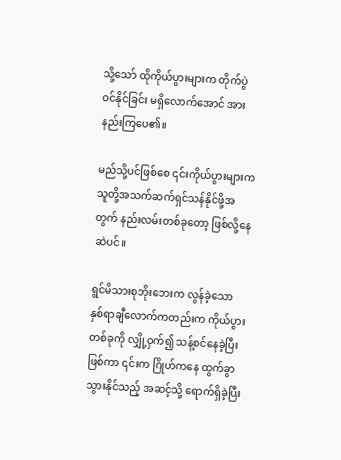သို့သော် ထိုကိုယ်ပွားများက တိုက်ပွဲ ဝင်နိုင်ခြင်း မရှိလောက်အောင် အားနည်းကြပေ၏။

မည်သို့ပင်ဖြစ်စေ ၎င်းကိုယ်ပွားများက သူတို့အသက်ဆက်ရှင်သန်နိုင်ဖို့အတွက် နည်းလမ်းတစ်ခုတော့ ဖြစ်လို့နေဆဲပင်။

ရွင်မိသားစုဘိုးဘေးက လွန်ခဲ့သော နှစ်ရာချီလောက်ကတည်းက ကိုယ်ပွားတစ်ခုကို လျှို့ဝှက်၍ သန့်စင်နေခဲ့ပြီးဖြစ်ကာ ၎င်းက ဂြိုဟ်ကနေ ထွက်ခွာသွားနိုင်သည့် အဆင့်သို့ ရောက်ရှိခဲ့ပြီး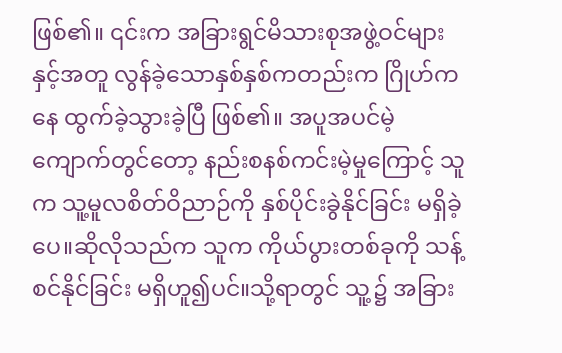ဖြစ်၏။ ၎င်းက အခြားရွင်မိသားစုအဖွဲ့ဝင်များနှင့်အတူ လွန်ခဲ့သောနှစ်နှစ်ကတည်းက ဂြိုဟ်ကနေ ထွက်ခဲ့သွားခဲ့ပြီ ဖြစ်၏။ အပူအပင်မဲ့ကျောက်တွင်တော့ နည်းစနစ်ကင်းမဲ့မှုကြောင့် သူက သူ့မူလစိတ်ဝိညာဉ်ကို နှစ်ပိုင်းခွဲနိုင်ခြင်း မရှိခဲ့ပေ။ဆိုလိုသည်က သူက ကိုယ်ပွားတစ်ခုကို သန့်စင်နိုင်ခြင်း မရှိဟူ၍ပင်။သို့ရာတွင် သူ့၌ အခြား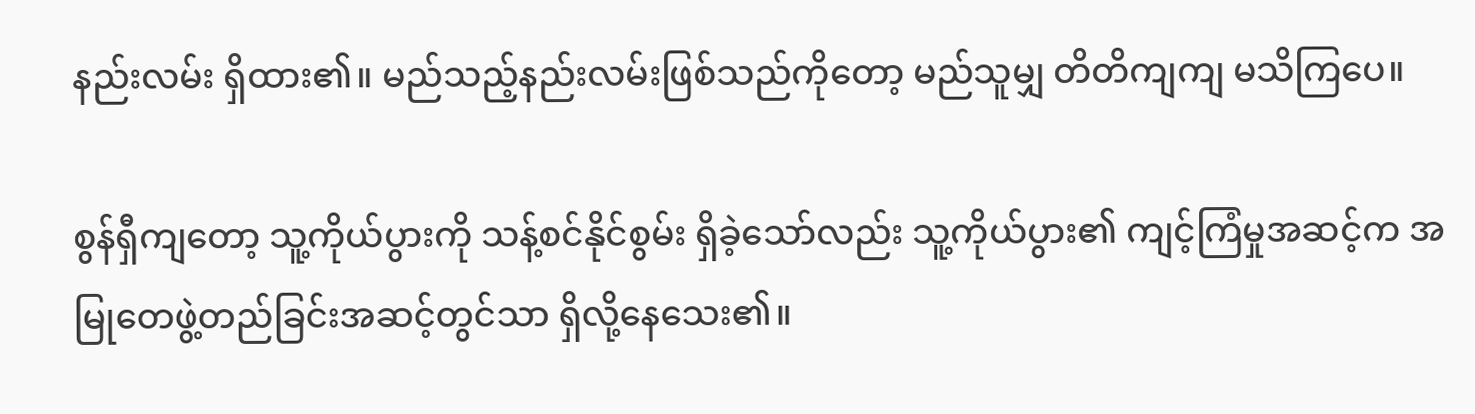နည်းလမ်း ရှိထား၏။ မည်သည့်နည်းလမ်းဖြစ်သည်ကိုတော့ မည်သူမျှ တိတိကျကျ မသိကြပေ။

စွန်ရှီကျတော့ သူ့ကိုယ်ပွားကို သန့်စင်နိုင်စွမ်း ရှိခဲ့သော်လည်း သူ့ကိုယ်ပွား၏ ကျင့်ကြံမှုအဆင့်က အမြုတေဖွဲ့တည်ခြင်းအဆင့်တွင်သာ ရှိလို့နေသေး၏။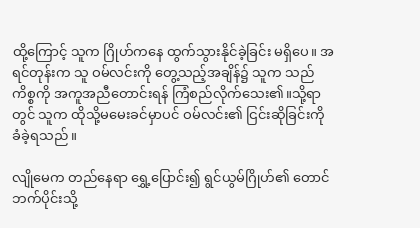ထို့ကြောင့် သူက ဂြိုဟ်ကနေ ထွက်သွားနိုင်ခဲ့ခြင်း မရှိပေ။ အရင်တုန်းက သူ ဝမ်လင်းကို တွေ့သည့်အချိန်၌ သူက သည်ကိစ္စကို အကူအညီတောင်းရန် ကြံစည်လိုက်သေး၏။သို့ရာတွင် သူက ထိုသို့မမေးခင်မှာပင် ဝမ်လင်း၏ ငြင်းဆိုခြင်းကို ခံခဲ့ရသည်။

လျိုမေက တည်နေရာ ရွှေ့ပြောင်း၍ ရွင်ယွမ်ဂြိုဟ်၏ တောင်ဘက်ပိုင်းသို့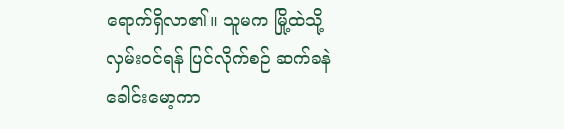ရောက်ရှိလာ၏။ သူမက မြို့ထဲသို့ လှမ်းဝင်ရန် ပြင်လိုက်စဉ် ဆက်ခနဲ ခေါင်းမော့ကာ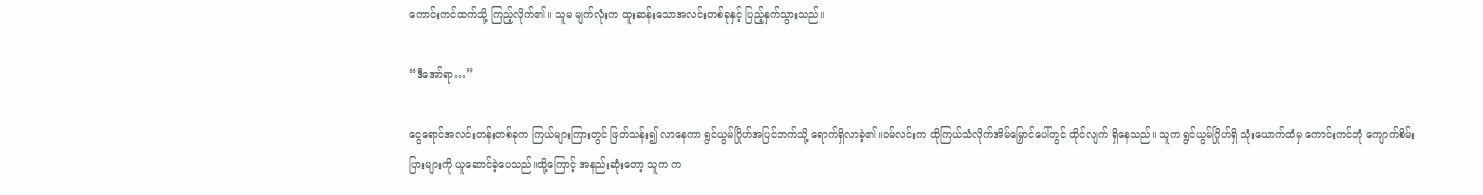ကောင်းကင်ထက်သို့ ကြည့်လိုက်၏။ သူမ မျက်လုံးက ထူးဆန်းသောအလင်းတစ်ခုနှင့် ပြည့်နှက်သွားသည်။

“ဒီအော်ရာ…”

ငွေရောင်အလင်းတန်းတစ်ခုက ကြယ်များကြားတွင် ဖြတ်သန်း၍ လာနေကာ ရွင်ယွမ်ဂြိုဟ်အပြင်ဘက်သို့ ရောက်ရှိလာခဲ့၏။ဝမ်လင်းက ထိုကြယ်သံလိုက်အိမ်မြှောင်ပေါ်တွင် ထိုင်လျက် ရှိနေသည်။ သူက ရွင်ယွမ်ဂြိုဟ်ရှိ သုံးယောက်ထံမှ ကောင်းကင်ဘုံ ကျောက်စိမ်းပြားများကို ယူဆောင်ခဲ့ပေသည်။ထို့ကြောင့် အနည်းဆုံးတော့ သူက က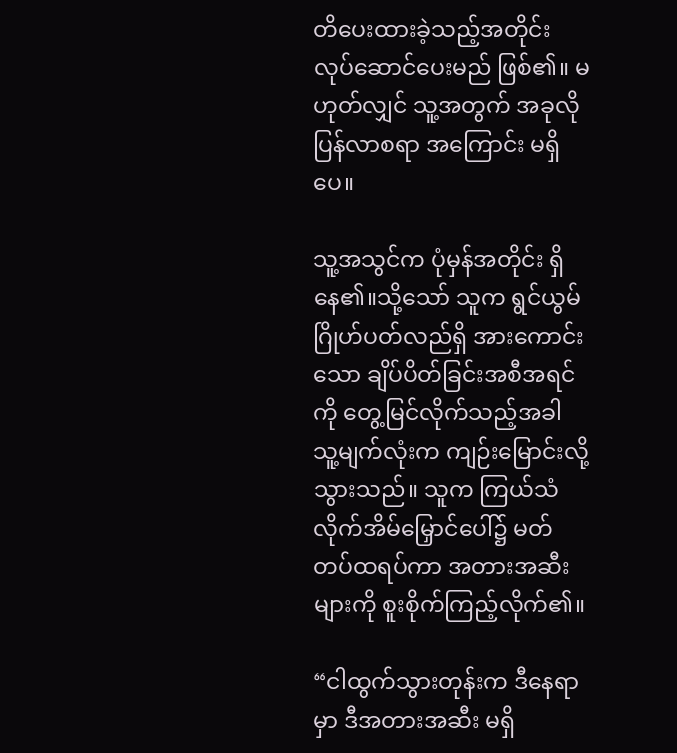တိပေးထားခဲ့သည့်အတိုင်း လုပ်ဆောင်ပေးမည် ဖြစ်၏။ မဟုတ်လျှင် သူ့အတွက် အခုလို ပြန်လာစရာ အကြောင်း မရှိပေ။

သူ့အသွင်က ပုံမှန်အတိုင်း ရှိနေ၏။သို့သော် သူက ရွင်ယွမ်ဂြိုဟ်ပတ်လည်ရှိ အားကောင်းသော ချိပ်ပိတ်ခြင်းအစီအရင်ကို တွေ့မြင်လိုက်သည့်အခါ သူ့မျက်လုံးက ကျဉ်းမြောင်းလို့သွားသည်။ သူက ကြယ်သံလိုက်အိမ်မြှောင်ပေါ်၌ မတ်တပ်ထရပ်ကာ အတားအဆီးများကို စူးစိုက်ကြည့်လိုက်၏။

“ငါထွက်သွားတုန်းက ဒီနေရာမှာ ဒီအတားအဆီး မရှိ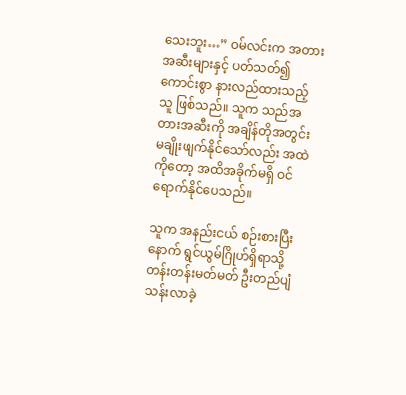သေးဘူး…” ဝမ်လင်းက အတားအဆီးများနှင့် ပတ်သတ်၍ ကောင်းစွာ နားလည်ထားသည့်သူ ဖြစ်သည်။ သူက သည်အတားအဆီးကို အချိန်တိုအတွင်း မချိုးဖျက်နိုင်သော်လည်း အထဲကိုတော့ အထိအခိုက်မရှိ ဝင်ရောက်နိုင်ပေသည်။

သူက အနည်းငယ် စဉ်းစားပြီးနောက် ရွင်ယွမ်ဂြိုဟ်ရှိရာသို့ တန်းတန်းမတ်မတ် ဦးတည်ပျံသန်းလာခဲ့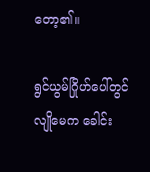တော့၏။

ရွင်ယွမ်ဂြိုဟ်ပေါ်တွင် လျိုမေက ခေါင်း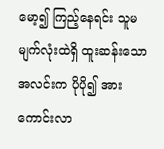မော့၍ ကြည့်နေရင်း သူမမျက်လုံးထဲရှိ ထူးဆန်းသောအလင်းက ပိုပို၍ အားကောင်းလာ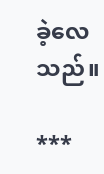ခဲ့လေသည်။

***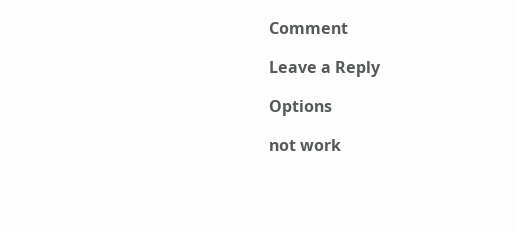Comment

Leave a Reply

Options

not work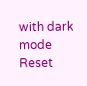with dark mode
Reset